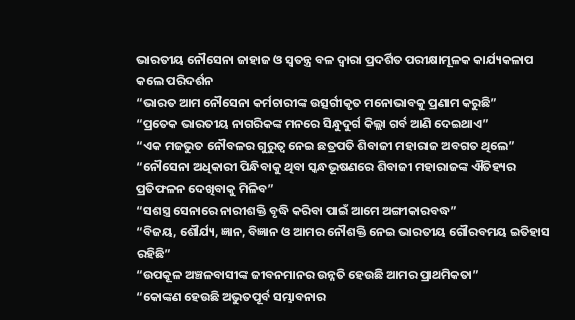ଭାରତୀୟ ନୌସେନା ଜାହାଜ ଓ ସ୍ୱତନ୍ତ୍ର ବଳ ଦ୍ୱାରା ପ୍ରଦର୍ଶିତ ପରୀକ୍ଷାମୂଳକ କାର୍ଯ୍ୟକଳାପ କଲେ ପରିଦର୍ଶନ
“ଭାରତ ଆମ ନୌସେନା କର୍ମଚାରୀଙ୍କ ଉତ୍ସର୍ଗୀକୃତ ମନୋଭାବକୁ ପ୍ରଣାମ କରୁଛି”
“ପ୍ରତେକ ଭାରତୀୟ ନାଗରିକଙ୍କ ମନରେ ସିନ୍ଧୁଦୁର୍ଗ କିଲ୍ଲା ଗର୍ବ ଆଣି ଦେଇଥାଏ”
“ଏକ ମଜଭୁତ ନୌବଳର ଗୁରୁତ୍ୱ ନେଇ ଛତ୍ରପତି ଶିବାଜୀ ମହାରାଜ ଅବଗତ ଥିଲେ”
“ନୌସେନା ଅଧିକାରୀ ପିନ୍ଧିବାକୁ ଥିବା ସ୍କନ୍ଧଭୂଷଣରେ ଶିବାଜୀ ମହାରାଜଙ୍କ ଐତିହ୍ୟର ପ୍ରତିଫଳନ ଦେଖିବାକୁ ମିଳିବ”
“ସଶସ୍ତ୍ର ସେନାରେ ନାରୀଶକ୍ତି ବୃଦ୍ଧି କରିବା ପାଇଁ ଆମେ ଅଙ୍ଗୀକାରବଦ୍ଧ”
“ବିଜୟ, ଶୌର୍ଯ୍ୟ, ଜ୍ଞାନ, ବିଜ୍ଞାନ ଓ ଆମର ନୌଶକ୍ତି ନେଇ ଭାରତୀୟ ଗୌରବମୟ ଇତିହାସ ରହିଛି”
“ଉପକୂଳ ଅଞ୍ଚଳବାସୀଙ୍କ ଜୀବନମାନର ଉନ୍ନତି ହେଉଛି ଆମର ପ୍ରାଥମିକତା”
“କୋଙ୍କଣ ହେଉଛି ଅଭୁତପୂର୍ବ ସମ୍ଭାବନାର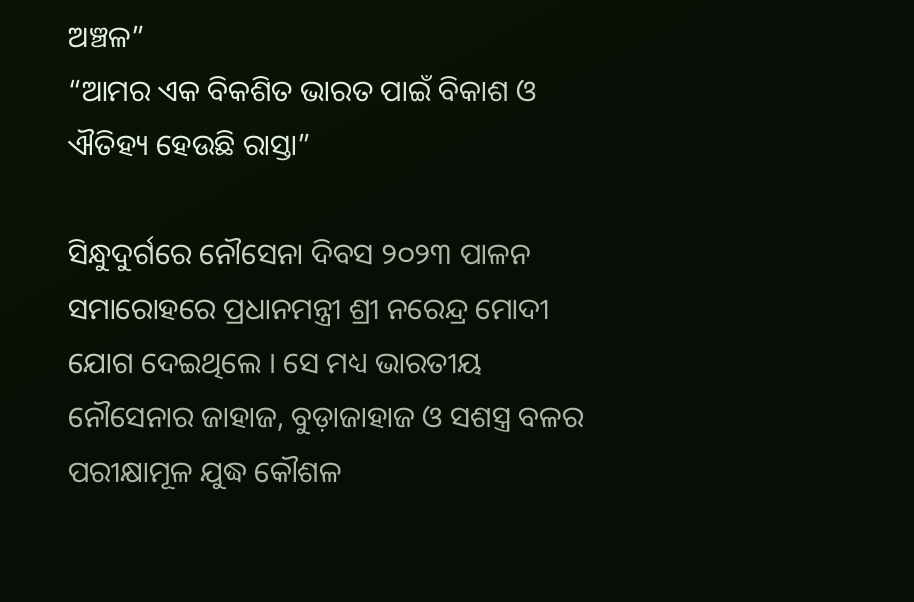ଅଞ୍ଚଳ”
“ଆମର ଏକ ବିକଶିତ ଭାରତ ପାଇଁ ବିକାଶ ଓ ଐତିହ୍ୟ ହେଉଛି ରାସ୍ତା”

ସିନ୍ଧୁଦୁର୍ଗରେ ନୌସେନା ଦିବସ ୨୦୨୩ ପାଳନ ସମାରୋହରେ ପ୍ରଧାନମନ୍ତ୍ରୀ ଶ୍ରୀ ନରେନ୍ଦ୍ର ମୋଦୀ ଯୋଗ ଦେଇଥିଲେ । ସେ ମଧ୍ୟ ଭାରତୀୟ ନୌସେନାର ଜାହାଜ, ବୁଡ଼ାଜାହାଜ ଓ ସଶସ୍ତ୍ର ବଳର ପରୀକ୍ଷାମୂଳ ଯୁଦ୍ଧ କୌଶଳ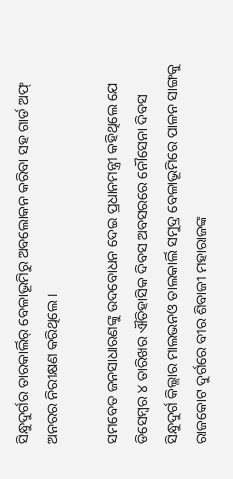ସିନ୍ଧୁଦୁର୍ଗର ତାରକାର୍ଲିର୍ ବେଳାଭୂମିରୁ ଅବଲୋକନ କରିବା ସହ ଗାର୍ଡ ଅଫ୍ ଅନରର ନିରୀକ୍ଷଣ କରିଥିଲେ ।

ସମବେତ ଜନସାଧାରଣଙ୍କୁ ଉଦବୋଧନ ଦେଇ ପ୍ରଧାନମନ୍ତ୍ରୀ କହିଥିଲେ ଯେ ଡିସେମ୍ବର ୪ ତାରିଖର ଐତିହାସିକ ଦିବସ ଅବସରରେ ନୌସେନା ଦିବସ ସିନ୍ଧୁଦୁର୍ଗ କିଲ୍ଲାର ମାଲଭନଓ ତାଲକାର୍ଲି ସମୁଦ୍ର ବେଳାଭୂମିରେ ପାଳନ ସାଙ୍ଗକୁ ରାଜକୋଟ ଦୁର୍ଗରେ ବୀର ଶିବାଜୀ ମହାରାଜଙ୍କ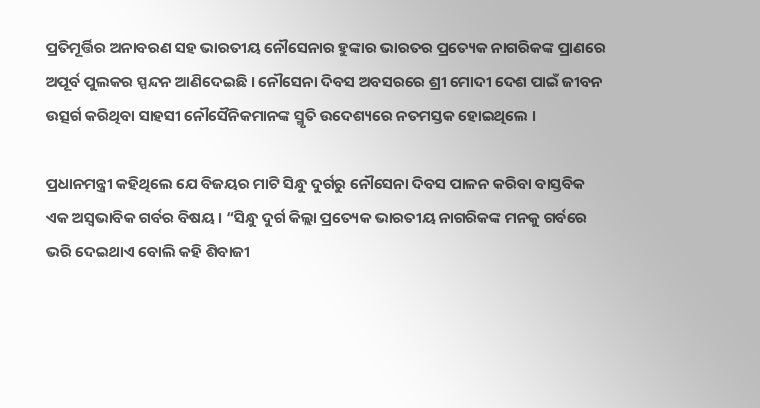ପ୍ରତିମୂର୍ତ୍ତିର ଅନାବରଣ ସହ ଭାରତୀୟ ନୌସେନାର ହୁଙ୍କାର ଭାରତର ପ୍ରତ୍ୟେକ ନାଗରିକଙ୍କ ପ୍ରାଣରେ ଅପୂର୍ବ ପୁଲକର ସ୍ପନ୍ଦନ ଆଣିଦେଇଛି । ନୌସେନା ଦିବସ ଅବସରରେ ଶ୍ରୀ ମୋଦୀ ଦେଶ ପାଇଁ ଜୀବନ ଉତ୍ସର୍ଗ କରିଥିବା ସାହସୀ ନୌସୈନିକମାନଙ୍କ ସ୍ମୃତି ଉଦେଶ୍ୟରେ ନତମସ୍ତକ ହୋଇଥିଲେ ।

ପ୍ରଧାନମନ୍ତ୍ରୀ କହିଥିଲେ ଯେ ବିଜୟର ମାଟି ସିନ୍ଧୁ ଦୁର୍ଗରୁ ନୌସେନା ଦିବସ ପାଳନ କରିବା ବାସ୍ତବିକ ଏକ ଅସ୍ୱଭାବିକ ଗର୍ବର ବିଷୟ । “ସିନ୍ଧୁ ଦୁର୍ଗ କିଲ୍ଲା ପ୍ରତ୍ୟେକ ଭାରତୀୟ ନାଗରିକଙ୍କ ମନକୁ ଗର୍ବରେ ଭରି ଦେଇଥାଏ ବୋଲି କହି ଶିବାଜୀ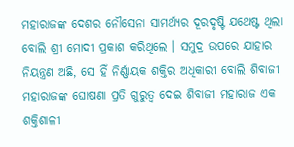ମହାରାଜଙ୍କ ଦେଶର ନୌସେନା ସାମର୍ଥ୍ୟର ଦୂରଦୃଷ୍ଟି ଯଥେଷ୍ଟ ଥିଲା ବୋଲି ଶ୍ରୀ ମୋଦୀ ପ୍ରକାଶ କରିଥିଲେ । ସମୁଦ୍ର ଉପରେ ଯାହାର ନିୟନ୍ତ୍ରଣ ଅଛି, ସେ ହିଁ ନିର୍ଣ୍ଣାୟକ ଶକ୍ତିର ଅଧିକାରୀ ବୋଲି ଶିବାଜୀ ମହାରାଜଙ୍କ ଘୋଷଣା ପ୍ରତି ଗୁରୁତ୍ୱ ଦେଇ ଶିବାଜୀ ମହାରାଜ ଏକ ଶକ୍ତିଶାଳୀ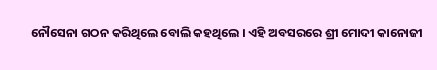ନୌସେନା ଗଠନ କରିଥିଲେ ବୋଲି କହଥିଲେ । ଏହି ଅବସରରେ ଶ୍ରୀ ମୋଦୀ କାନୋଜୀ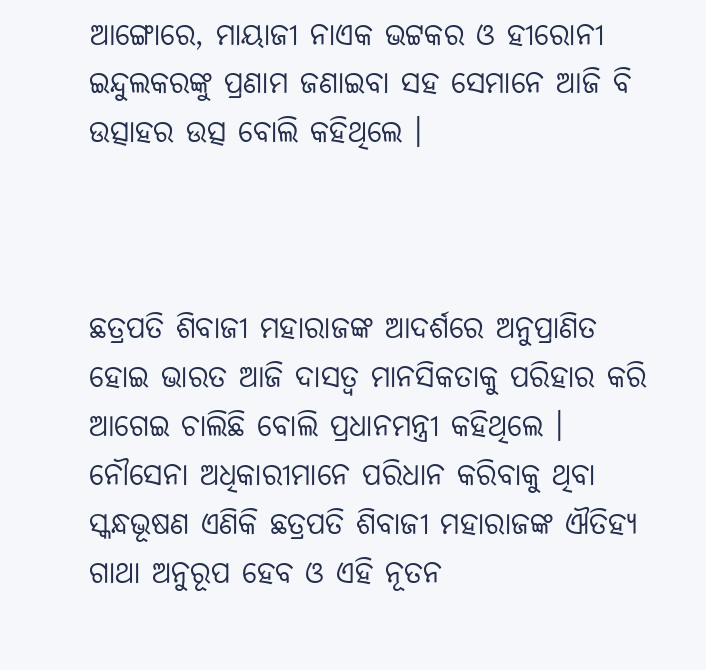ଆଙ୍ଗୋରେ, ମାୟାଜୀ ନାଏକ ଭଟ୍ଟକର ଓ ହୀରୋନୀ ଇନ୍ଦୁଲକରଙ୍କୁ ପ୍ରଣାମ ଜଣାଇବା ସହ ସେମାନେ ଆଜି ବି ଉତ୍ସାହର ଉତ୍ସ ବୋଲି କହିଥିଲେ ।



ଛତ୍ରପତି ଶିବାଜୀ ମହାରାଜଙ୍କ ଆଦର୍ଶରେ ଅନୁପ୍ରାଣିତ ହୋଇ ଭାରତ ଆଜି ଦାସତ୍ୱ ମାନସିକତାକୁ ପରିହାର କରି ଆଗେଇ ଚାଲିଛି ବୋଲି ପ୍ରଧାନମନ୍ତ୍ରୀ କହିଥିଲେ । ନୌସେନା ଅଧିକାରୀମାନେ ପରିଧାନ କରିବାକୁ ଥିବା ସ୍କନ୍ଧଭୂଷଣ ଏଣିକି ଛତ୍ରପତି ଶିବାଜୀ ମହାରାଜଙ୍କ ଐତିହ୍ୟ ଗାଥା ଅନୁରୂପ ହେବ ଓ ଏହି ନୂତନ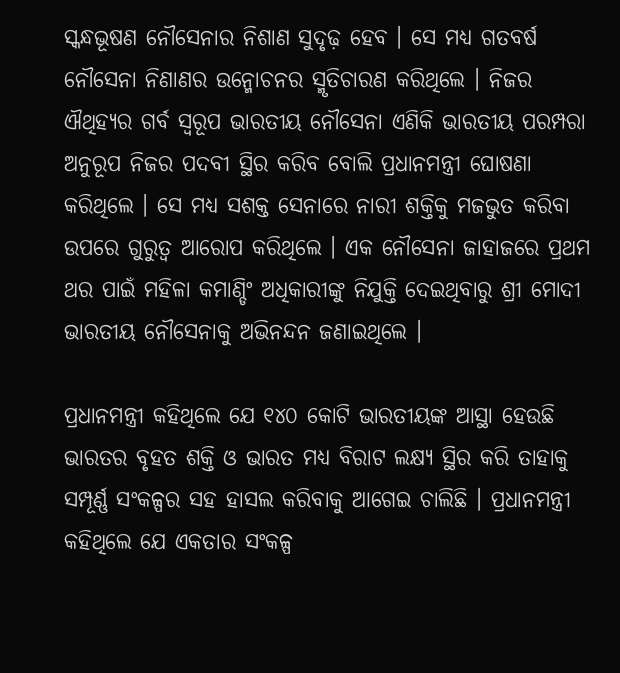ସ୍କନ୍ଧଭୂଷଣ ନୌସେନାର ନିଶାଣ ସୁଦୃଢ଼ ହେବ । ସେ ମଧ୍ୟ ଗତବର୍ଷ ନୌସେନା ନିଣାଣର ଉନ୍ମୋଚନର ସ୍ମୃତିଚାରଣ କରିଥିଲେ । ନିଜର ଐଥିହ୍ୟର ଗର୍ବ ସ୍ୱରୂପ ଭାରତୀୟ ନୌସେନା ଏଣିକି ଭାରତୀୟ ପରମ୍ପରା ଅନୁରୂପ ନିଜର ପଦବୀ ସ୍ଥିର କରିବ ବୋଲି ପ୍ରଧାନମନ୍ତ୍ରୀ ଘୋଷଣା କରିଥିଲେ । ସେ ମଧ୍ୟ ସଶକ୍ତ ସେନାରେ ନାରୀ ଶକ୍ତିକୁ ମଜଭୁତ କରିବା ଉପରେ ଗୁରୁତ୍ୱ ଆରୋପ କରିଥିଲେ । ଏକ ନୌସେନା ଜାହାଜରେ ପ୍ରଥମ ଥର ପାଇଁ ମହିଳା କମାଣ୍ଡିଂ ଅଧିକାରୀଙ୍କୁ ନିଯୁକ୍ତି ଦେଇଥିବାରୁ ଶ୍ରୀ ମୋଦୀ ଭାରତୀୟ ନୌସେନାକୁ ଅଭିନନ୍ଦନ ଜଣାଇଥିଲେ ।

ପ୍ରଧାନମନ୍ତ୍ରୀ କହିଥିଲେ ଯେ ୧୪୦ କୋଟି ଭାରତୀୟଙ୍କ ଆସ୍ଥା ହେଉଛି ଭାରତର ବୃହତ ଶକ୍ତି ଓ ଭାରତ ମଧ୍ୟ ବିରାଟ ଲକ୍ଷ୍ୟ ସ୍ଥିର କରି ତାହାକୁ ସମ୍ପୂର୍ଣ୍ଣ ସଂକଳ୍ପର ସହ ହାସଲ କରିବାକୁ ଆଗେଇ ଚାଲିଛି । ପ୍ରଧାନମନ୍ତ୍ରୀ କହିଥିଲେ ଯେ ଏକତାର ସଂକଳ୍ପ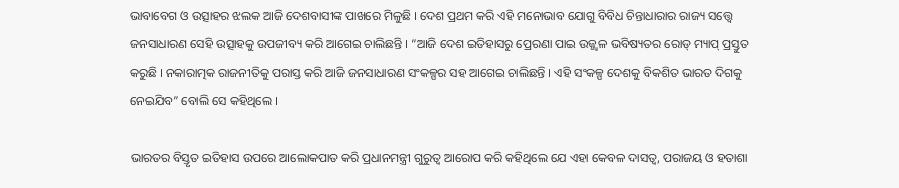ଭାବାବେଗ ଓ ଉତ୍ସାହର ଝଲକ ଆଜି ଦେଶବାସୀଙ୍କ ପାଖରେ ମିଳୁଛି । ଦେଶ ପ୍ରଥମ କରି ଏହି ମନୋଭାବ ଯୋଗୁ ବିବିଧ ଚିନ୍ତାଧାରାର ରାଜ୍ୟ ସତ୍ତ୍ୱେ ଜନସାଧାରଣ ସେହି ଉତ୍ସାହକୁ ଉପଜୀବ୍ୟ କରି ଆଗେଇ ଚାଲିଛନ୍ତି । “ଆଜି ଦେଶ ଇତିହାସରୁ ପ୍ରେରଣା ପାଇ ଉଜ୍ଜ୍ୱଳ ଭବିଷ୍ୟତର ରୋଡ୍ ମ୍ୟାପ୍ ପ୍ରସ୍ତୁତ କରୁଛି । ନକାରାତ୍ମକ ରାଜନୀତିକୁ ପରାସ୍ତ କରି ଆଜି ଜନସାଧାରଣ ସଂକଳ୍ପର ସହ ଆଗେଇ ଚାଲିଛନ୍ତି । ଏହି ସଂକଳ୍ପ ଦେଶକୁ ବିକଶିତ ଭାରତ ଦିଗକୁ ନେଇଯିବ” ବୋଲି ସେ କହିଥିଲେ ।

ଭାରତର ବିସ୍ତୃତ ଇତିହାସ ଉପରେ ଆଲୋକପାତ କରି ପ୍ରଧାନମନ୍ତ୍ରୀ ଗୁରୁତ୍ୱ ଆରୋପ କରି କହିଥିଲେ ଯେ ଏହା କେବଳ ଦାସତ୍ୱ, ପରାଜୟ ଓ ହତାଶା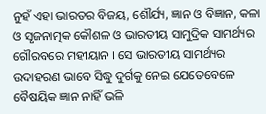ନୁହଁ ଏହା ଭାରତର ବିଜୟ, ଶୌର୍ଯ୍ୟ, ଜ୍ଞାନ ଓ ବିଜ୍ଞାନ, କଳା ଓ ସୃଜନାତ୍ମକ କୌଶଳ ଓ ଭାରତୀୟ ସାମୁଦ୍ରିକ ସାମର୍ଥ୍ୟର ଗୌରବରେ ମହୀୟାନ । ସେ ଭାରତୀୟ ସାମର୍ଥ୍ୟର ଉଦାହରଣ ଭାବେ ସିଦ୍ଧୁ ଦୁର୍ଗକୁ ନେଇ ଯେତେବେଳେ ବୈଷୟିକ ଜ୍ଞାନ ନାହିଁ ଭଳି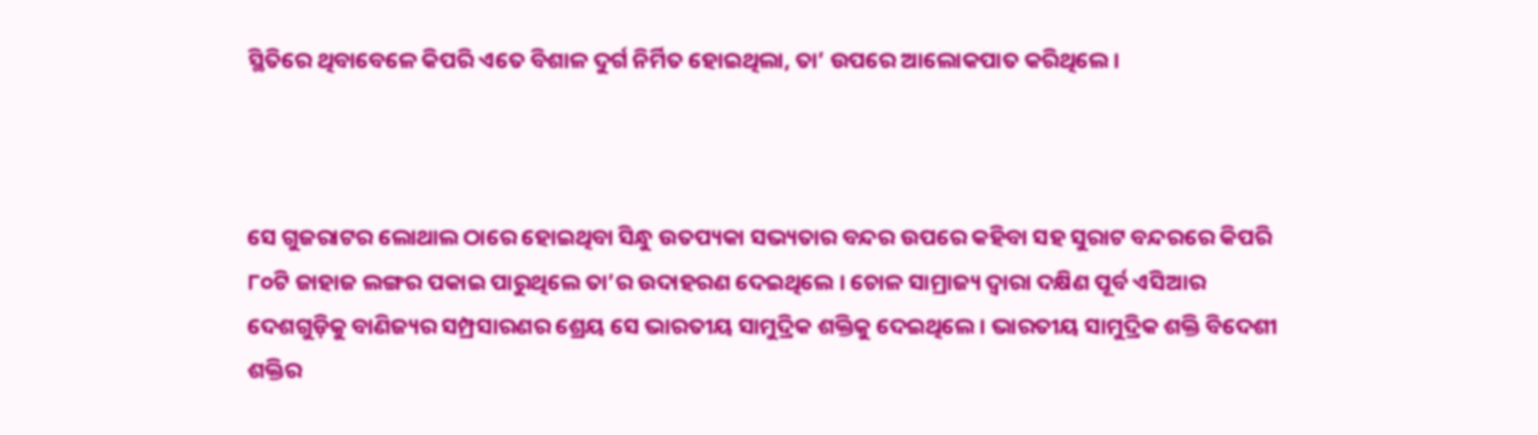ସ୍ଥିତିରେ ଥିବାବେଳେ କିପରି ଏତେ ବିଶାଳ ଦୁର୍ଗ ନିର୍ମିତ ହୋଇଥିଲା, ତା’ ଉପରେ ଆଲୋକପାତ କରିଥିଲେ ।



ସେ ଗୁଜରାଟର ଲୋଥାଲ ଠାରେ ହୋଇଥିବା ସିନ୍ଧୁ ଉତପ୍ୟକା ସଭ୍ୟତାର ବନ୍ଦର ଉପରେ କହିବା ସହ ସୁରାଟ ବନ୍ଦରରେ କିପରି ୮୦ଟି ଜାହାଜ ଲଙ୍ଗର ପକାଇ ପାରୁଥିଲେ ତା’ର ଉଦାହରଣ ଦେଇଥିଲେ । ଚୋଳ ସାମ୍ରାଜ୍ୟ ଦ୍ୱାରା ଦକ୍ଷିଣ ପୂର୍ବ ଏସିଆର ଦେଶଗୁଡ଼ିକୁ ବାଣିଜ୍ୟର ସମ୍ପ୍ରସାରଣର ଶ୍ରେୟ ସେ ଭାରତୀୟ ସାମୁଦ୍ରିକ ଶକ୍ତିକୁ ଦେଇଥିଲେ । ଭାରତୀୟ ସାମୁଦ୍ରିକ ଶକ୍ତି ବିଦେଶୀ ଶକ୍ତିର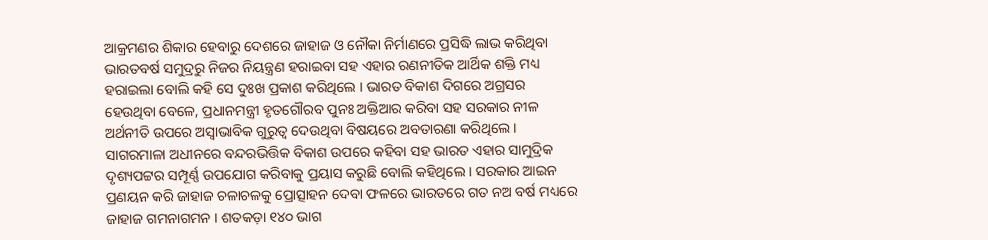ଆକ୍ରମଣର ଶିକାର ହେବାରୁ ଦେଶରେ ଜାହାଜ ଓ ନୌକା ନିର୍ମାଣରେ ପ୍ରସିଦ୍ଧି ଲାଭ କରିଥିବା ଭାରତବର୍ଷ ସମୁଦ୍ରରୁ ନିଜର ନିୟନ୍ତ୍ରଣ ହରାଇବା ସହ ଏହାର ରଣନୀତିକ ଆର୍ଥିକ ଶକ୍ତି ମଧ୍ୟ ହରାଇଲା ବୋଲି କହି ସେ ଦୁଃଖ ପ୍ରକାଶ କରିଥିଲେ । ଭାରତ ବିକାଶ ଦିଗରେ ଅଗ୍ରସର ହେଉଥିବା ବେଳେ, ପ୍ରଧାନମନ୍ତ୍ରୀ ହୃତଗୌରବ ପୁନଃ ଅକ୍ତିଆର କରିବା ସହ ସରକାର ନୀଳ ଅର୍ଥନୀତି ଉପରେ ଅସ୍ୱାଭାବିକ ଗୁରୁତ୍ୱ ଦେଉଥିବା ବିଷୟରେ ଅବତାରଣା କରିଥିଲେ । ସାଗରମାଳା ଅଧୀନରେ ବନ୍ଦରଭିତ୍ତିକ ବିକାଶ ଉପରେ କହିବା ସହ ଭାରତ ଏହାର ସାମୁଦ୍ରିକ ଦୃଶ୍ୟପଟ୍ଟର ସମ୍ପୂର୍ଣ୍ଣ ଉପଯୋଗ କରିବାକୁ ପ୍ରୟାସ କରୁଛି ବୋଲି କହିଥିଲେ । ସରକାର ଆଇନ ପ୍ରଣୟନ କରି ଜାହାଜ ଚଳାଚଳକୁ ପ୍ରୋତ୍ସାହନ ଦେବା ଫଳରେ ଭାରତରେ ଗତ ନଅ ବର୍ଷ ମଧ୍ୟରେ ଜାହାଜ ଗମନାଗମନ । ଶତକଡ଼ା ୧୪୦ ଭାଗ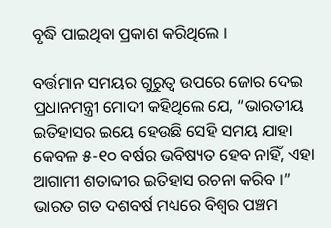ବୃଦ୍ଧି ପାଇଥିବା ପ୍ରକାଶ କରିଥିଲେ ।

ବର୍ତ୍ତମାନ ସମୟର ଗୁରୁତ୍ୱ ଉପରେ ଜୋର ଦେଇ ପ୍ରଧାନମନ୍ତ୍ରୀ ମୋଦୀ କହିଥିଲେ ଯେ, “ଭାରତୀୟ ଇତିହାସର ଇୟେ ହେଉଛି ସେହି ସମୟ ଯାହା କେବଳ ୫-୧୦ ବର୍ଷର ଭବିଷ୍ୟତ ହେବ ନାହିଁ, ଏହା ଆଗାମୀ ଶତାବ୍ଦୀର ଇତିହାସ ରଚନା କରିବ ।” ଭାରତ ଗତ ଦଶବର୍ଷ ମଧ୍ୟରେ ବିଶ୍ୱର ପଞ୍ଚମ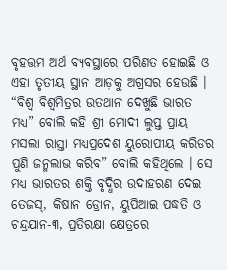ବୃହତ୍ତମ ଅର୍ଥ ବ୍ୟବସ୍ଥାରେ ପରିଣତ ହୋଇଛି ଓ ଏହା ତୃତୀୟ ସ୍ଥାନ ଆଡ଼କୁ ଅଗ୍ରସର ହେଉଛି । “ବିଶ୍ୱ ବିଶ୍ୱମିତ୍ରର ଉତଥାନ ଦେଖୁଛି ଭାରତ ମଧ୍ୟ” ବୋଲି କହି ଶ୍ରୀ ମୋଦୀ ଲୁପ୍ତ ପ୍ରାୟ ମସଲା ରାସ୍ତା ମଧ୍ୟପ୍ରଦେଶ ୟୁରୋପୀୟ କରିଡର ପୁଣି ଜନ୍ମଲାଭ କରିବ” ବୋଲି କହିଥିଲେ । ସେ ମଧ୍ୟ ଭାରତର ଶକ୍ତି ବୃଦ୍ଧିର ଉଦାହରଣ ଦେଇ ତେଜସ୍, କିଷାନ ଡ୍ରୋନ, ୟୁପିଆଇ ପଦ୍ଧତି ଓ ଚନ୍ଦ୍ରଯାନ-୩, ପ୍ରତିରକ୍ଷା କ୍ଷେତ୍ରରେ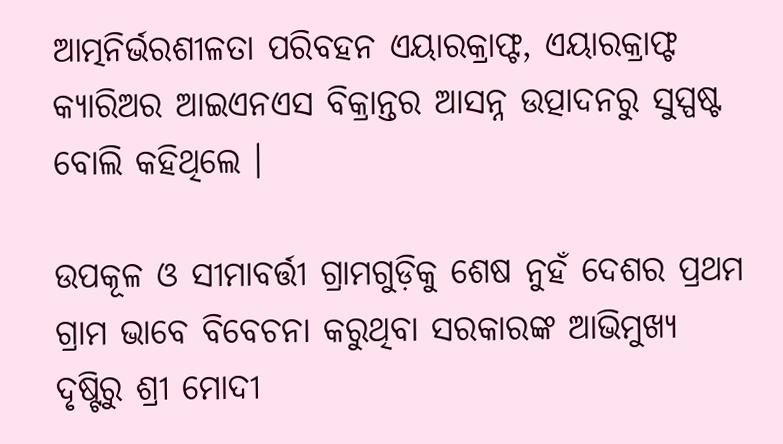ଆତ୍ମନିର୍ଭରଶୀଳତା ପରିବହନ ଏୟାରକ୍ରାଫ୍ଟ, ଏୟାରକ୍ରାଫ୍ଟ କ୍ୟାରିଅର ଆଇଏନଏସ ବିକ୍ରାନ୍ତର ଆସନ୍ନ ଉତ୍ପାଦନରୁ ସୁସ୍ପଷ୍ଟ ବୋଲି କହିଥିଲେ ।

ଉପକୂଳ ଓ ସୀମାବର୍ତ୍ତୀ ଗ୍ରାମଗୁଡ଼ିକୁ ଶେଷ ନୁହଁ ଦେଶର ପ୍ରଥମ ଗ୍ରାମ ଭାବେ ବିବେଚନା କରୁଥିବା ସରକାରଙ୍କ ଆଭିମୁଖ୍ୟ ଦୃଷ୍ଟିରୁ ଶ୍ରୀ ମୋଦୀ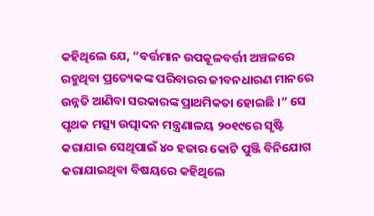କହିଥିଲେ ଯେ, “ବର୍ତ୍ତମାନ ଉପକୂଳବର୍ତ୍ତୀ ଅଞ୍ଚଳରେ ରହୁଥିବା ପ୍ରତ୍ୟେକଙ୍କ ପରିବାରର ଜୀବନଧାରଣ ମାନରେ ଉନ୍ନତି ଆଣିବା ସରକାରଙ୍କ ପ୍ରାଥମିକତା ହୋଇଛି ।” ସେ ପୃଥକ ମତ୍ସ୍ୟ ଉତ୍ପାଦନ ମନ୍ତ୍ରଣାଳୟ ୨୦୧୯ରେ ସୃଷ୍ଟି କରାଯାଇ ସେଥିପାଇଁ ୪୦ ହଜାର କୋଟି ପୁଞ୍ଜି ବିନିଯୋଗ କରାଯାଇଥିବା ବିଷୟରେ କହିଥିଲେ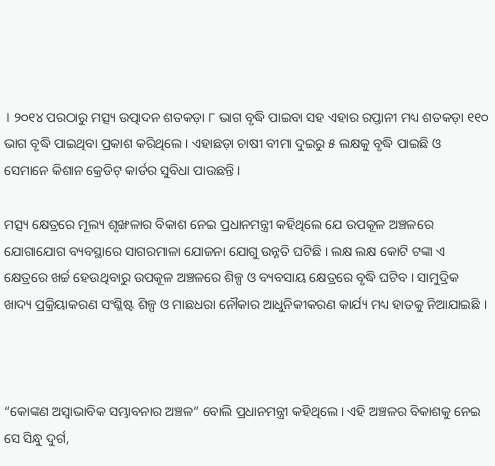। ୨୦୧୪ ପରଠାରୁ ମତ୍ସ୍ୟ ଉତ୍ପାଦନ ଶତକଡ଼ା ୮ ଭାଗ ବୃଦ୍ଧି ପାଇବା ସହ ଏହାର ରପ୍ତାନୀ ମଧ୍ୟ ଶତକଡ଼ା ୧୧୦ ଭାଗ ବୃଦ୍ଧି ପାଇଥିବା ପ୍ରକାଶ କରିଥିଲେ । ଏହାଛଡ଼ା ଚାଷୀ ବୀମା ଦୁଇରୁ ୫ ଲକ୍ଷକୁ ବୃଦ୍ଧି ପାଇଛି ଓ ସେମାନେ କିଶାନ କ୍ରେଡିଟ୍ କାର୍ଡର ସୁବିଧା ପାଉଛନ୍ତି ।

ମତ୍ସ୍ୟ କ୍ଷେତ୍ରରେ ମୂଲ୍ୟ ଶୃଙ୍ଖଳାର ବିକାଶ ନେଇ ପ୍ରଧାନମନ୍ତ୍ରୀ କହିଥିଲେ ଯେ ଉପକୂଳ ଅଞ୍ଚଳରେ ଯୋଗାଯୋଗ ବ୍ୟବସ୍ଥାରେ ସାଗରମାଳା ଯୋଜନା ଯୋଗୁ ଉନ୍ନତି ଘଟିଛି । ଲକ୍ଷ ଲକ୍ଷ କୋଟି ଟଙ୍କା ଏ କ୍ଷେତ୍ରରେ ଖର୍ଚ୍ଚ ହେଉଥିବାରୁ ଉପକୂଳ ଅଞ୍ଚଳରେ ଶିଳ୍ପ ଓ ବ୍ୟବସାୟ କ୍ଷେତ୍ରରେ ବୃଦ୍ଧି ଘଟିବ । ସାମୁଦ୍ରିକ ଖାଦ୍ୟ ପ୍ରକ୍ରିୟାକରଣ ସଂଶ୍ଳିଷ୍ଟ ଶିଳ୍ପ ଓ ମାଛଧରା ନୌକାର ଆଧୁନିକୀକରଣ କାର୍ଯ୍ୟ ମଧ୍ୟ ହାତକୁ ନିଆଯାଇଛି ।



“କୋଙ୍କଣ ଅସ୍ୱାଭାବିକ ସମ୍ଭାବନାର ଅଞ୍ଚଳ” ବୋଲି ପ୍ରଧାନମନ୍ତ୍ରୀ କହିଥିଲେ । ଏହି ଅଞ୍ଚଳର ବିକାଶକୁ ନେଇ ସେ ସିନ୍ଧୁ ଦୁର୍ଗ,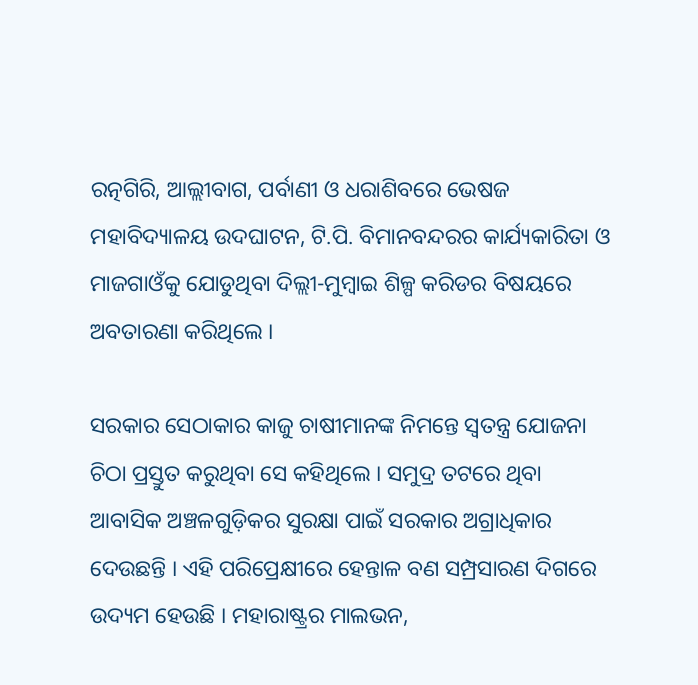ରତ୍ନଗିରି, ଆଲ୍ଲୀବାଗ, ପର୍ବାଣୀ ଓ ଧରାଶିବରେ ଭେଷଜ ମହାବିଦ୍ୟାଳୟ ଉଦଘାଟନ, ଟି.ପି. ବିମାନବନ୍ଦରର କାର୍ଯ୍ୟକାରିତା ଓ ମାଜଗାଓଁକୁ ଯୋଡୁଥିବା ଦିଲ୍ଲୀ-ମୁମ୍ବାଇ ଶିଳ୍ପ କରିଡର ବିଷୟରେ ଅବତାରଣା କରିଥିଲେ ।

ସରକାର ସେଠାକାର କାଜୁ ଚାଷୀମାନଙ୍କ ନିମନ୍ତେ ସ୍ୱତନ୍ତ୍ର ଯୋଜନା ଚିଠା ପ୍ରସ୍ତୁତ କରୁଥିବା ସେ କହିଥିଲେ । ସମୁଦ୍ର ତଟରେ ଥିବା ଆବାସିକ ଅଞ୍ଚଳଗୁଡ଼ିକର ସୁରକ୍ଷା ପାଇଁ ସରକାର ଅଗ୍ରାଧିକାର ଦେଉଛନ୍ତି । ଏହି ପରିପ୍ରେକ୍ଷୀରେ ହେନ୍ତାଳ ବଣ ସମ୍ପ୍ରସାରଣ ଦିଗରେ ଉଦ୍ୟମ ହେଉଛି । ମହାରାଷ୍ଟ୍ରର ମାଲଭନ,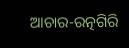ଆଚାର-ରତ୍ନଗିରି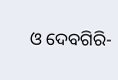ଓ ଦେବଗିରି-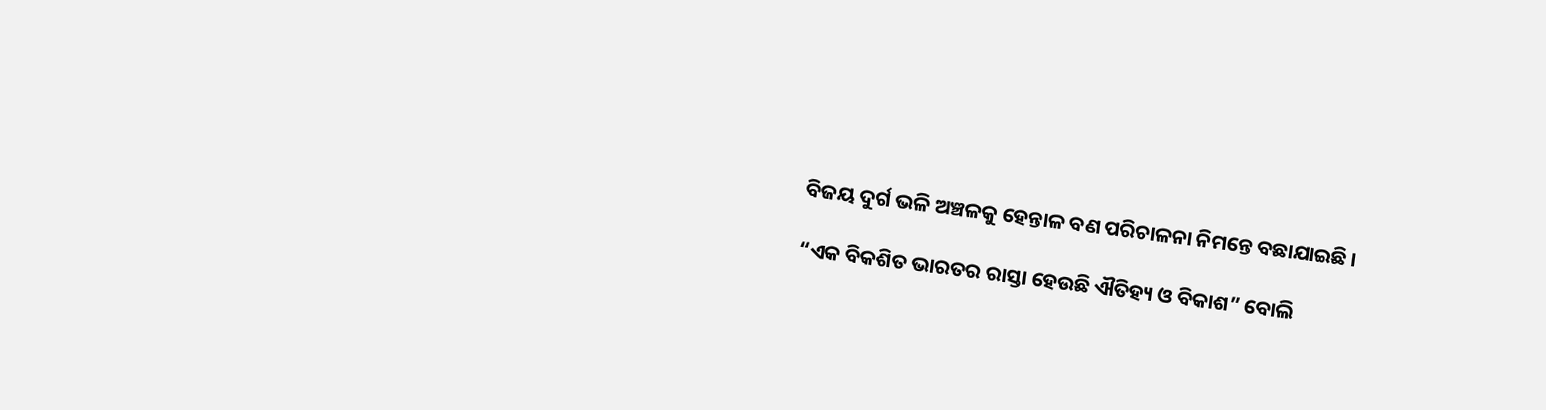ବିଜୟ ଦୁର୍ଗ ଭଳି ଅଞ୍ଚଳକୁ ହେନ୍ତାଳ ବଣ ପରିଚାଳନା ନିମନ୍ତେ ବଛାଯାଇଛି ।

“ଏକ ବିକଶିତ ଭାରତର ରାସ୍ତା ହେଉଛି ଐତିହ୍ୟ ଓ ବିକାଶ” ବୋଲି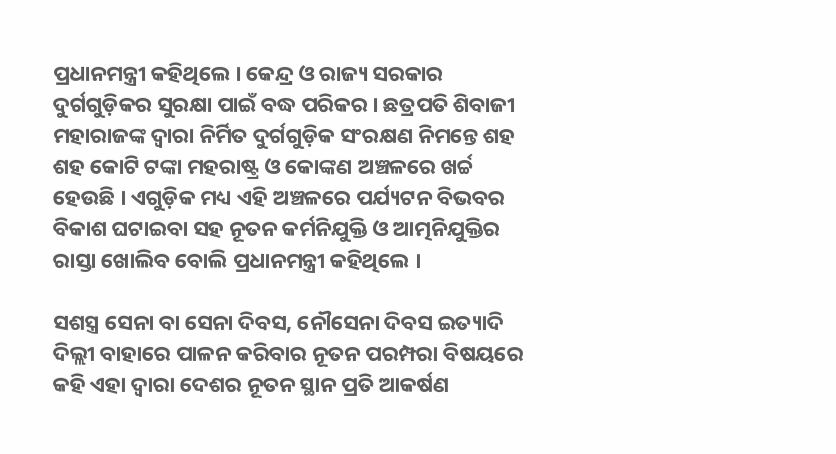ପ୍ରଧାନମନ୍ତ୍ରୀ କହିଥିଲେ । କେନ୍ଦ୍ର ଓ ରାଜ୍ୟ ସରକାର ଦୁର୍ଗଗୁଡ଼ିକର ସୁରକ୍ଷା ପାଇଁ ବଦ୍ଧ ପରିକର । ଛତ୍ରପତି ଶିବାଜୀ ମହାରାଜଙ୍କ ଦ୍ୱାରା ନିର୍ମିତ ଦୁର୍ଗଗୁଡ଼ିକ ସଂରକ୍ଷଣ ନିମନ୍ତେ ଶହ ଶହ କୋଟି ଟଙ୍କା ମହରାଷ୍ଟ୍ର ଓ କୋଙ୍କଣ ଅଞ୍ଚଳରେ ଖର୍ଚ୍ଚ ହେଉଛି । ଏଗୁଡ଼ିକ ମଧ୍ୟ ଏହି ଅଞ୍ଚଳରେ ପର୍ଯ୍ୟଟନ ବିଭବର ବିକାଶ ଘଟାଇବା ସହ ନୂତନ କର୍ମନିଯୁକ୍ତି ଓ ଆତ୍ମନିଯୁକ୍ତିର ରାସ୍ତା ଖୋଲିବ ବୋଲି ପ୍ରଧାନମନ୍ତ୍ରୀ କହିଥିଲେ ।

ସଶସ୍ତ୍ର ସେନା ବା ସେନା ଦିବସ, ନୌସେନା ଦିବସ ଇତ୍ୟାଦି ଦିଲ୍ଲୀ ବାହାରେ ପାଳନ କରିବାର ନୂତନ ପରମ୍ପରା ବିଷୟରେ କହି ଏହା ଦ୍ୱାରା ଦେଶର ନୂତନ ସ୍ଥାନ ପ୍ରତି ଆକର୍ଷଣ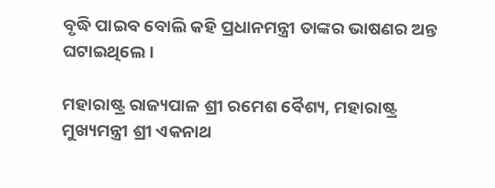ବୃଦ୍ଧି ପାଇବ ବୋଲି କହି ପ୍ରଧାନମନ୍ତ୍ରୀ ତାଙ୍କର ଭାଷଣର ଅନ୍ତ ଘଟାଇଥିଲେ ।

ମହାରାଷ୍ଟ୍ର ରାଜ୍ୟପାଳ ଶ୍ରୀ ରମେଶ ବୈଶ୍ୟ, ମହାରାଷ୍ଟ୍ର ମୁଖ୍ୟମନ୍ତ୍ରୀ ଶ୍ରୀ ଏକନାଥ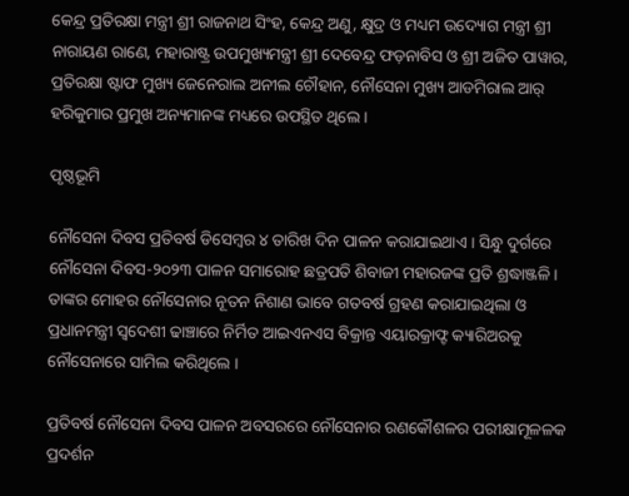କେନ୍ଦ୍ର ପ୍ରତିରକ୍ଷା ମନ୍ତ୍ରୀ ଶ୍ରୀ ରାଜନାଥ ସିଂହ, କେନ୍ଦ୍ର ଅଣୁ, କ୍ଷୁଦ୍ର ଓ ମଧ୍ୟମ ଉଦ୍ୟୋଗ ମନ୍ତ୍ରୀ ଶ୍ରୀ ନାରାୟଣ ରାଣେ, ମହାରାଷ୍ଟ୍ର ଉପମୁଖ୍ୟମନ୍ତ୍ରୀ ଶ୍ରୀ ଦେବେନ୍ଦ୍ର ଫଡ଼ନାବିସ ଓ ଶ୍ରୀ ଅଜିତ ପାୱାର, ପ୍ରତିରକ୍ଷା ଷ୍ଟାଫ ମୁଖ୍ୟ ଜେନେରାଲ ଅନୀଲ ଚୌହାନ, ନୌସେନା ମୁଖ୍ୟ ଆଡମିରାଲ ଆର୍ ହରିକୁମାର ପ୍ରମୁଖ ଅନ୍ୟମାନଙ୍କ ମଧ୍ୟରେ ଉପସ୍ଥିତ ଥିଲେ ।

ପୃଷ୍ଠଭୂମି

ନୌସେନା ଦିବସ ପ୍ରତିବର୍ଷ ଡିସେମ୍ବର ୪ ତାରିଖ ଦିନ ପାଳନ କରାଯାଇଥାଏ । ସିନ୍ଧୁ ଦୁର୍ଗରେ ନୌସେନା ଦିବସ-୨୦୨୩ ପାଳନ ସମାରୋହ ଛତ୍ରପତି ଶିବାଜୀ ମହାରଜଙ୍କ ପ୍ରତି ଶ୍ରଦ୍ଧାଞ୍ଜଳି । ତାଙ୍କର ମୋହର ନୌସେନାର ନୂତନ ନିଶାଣ ଭାବେ ଗତବର୍ଷ ଗ୍ରହଣ କରାଯାଇଥିଲା ଓ ପ୍ରଧାନମନ୍ତ୍ରୀ ସ୍ୱଦେଶୀ ଢାଞ୍ଚାରେ ନିର୍ମିତ ଆଇଏନଏସ ବିକ୍ରାନ୍ତ ଏୟାରକ୍ରାଫ୍ଟ କ୍ୟାରିଅରକୁ ନୌସେନାରେ ସାମିଲ କରିଥିଲେ ।

ପ୍ରତିବର୍ଷ ନୌସେନା ଦିବସ ପାଳନ ଅବସରରେ ନୌସେନାର ରଣକୌଶଳର ପରୀକ୍ଷାମୂଳଳକ ପ୍ରଦର୍ଶନ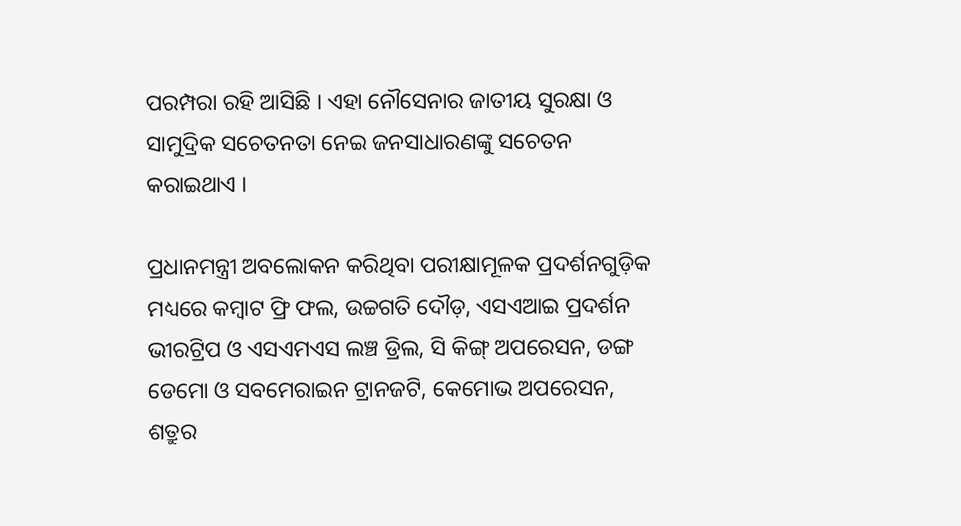ପରମ୍ପରା ରହି ଆସିଛି । ଏହା ନୌସେନାର ଜାତୀୟ ସୁରକ୍ଷା ଓ ସାମୁଦ୍ରିକ ସଚେତନତା ନେଇ ଜନସାଧାରଣଙ୍କୁ ସଚେତନ କରାଇଥାଏ ।

ପ୍ରଧାନମନ୍ତ୍ରୀ ଅବଲୋକନ କରିଥିବା ପରୀକ୍ଷାମୂଳକ ପ୍ରଦର୍ଶନଗୁଡ଼ିକ ମଧ୍ୟରେ କମ୍ବାଟ ଫ୍ରି ଫଲ, ଉଚ୍ଚଗତି ଦୌଡ଼, ଏସଏଆଇ ପ୍ରଦର୍ଶନ ଭୀରଟ୍ରିପ ଓ ଏସଏମଏସ ଲଞ୍ଚ ଡ୍ରିଲ, ସି କିଙ୍ଗ୍ ଅପରେସନ, ଡଙ୍ଗ ଡେମୋ ଓ ସବମେରାଇନ ଟ୍ରାନଜଟି, କେମୋଭ ଅପରେସନ, ଶତ୍ରୁର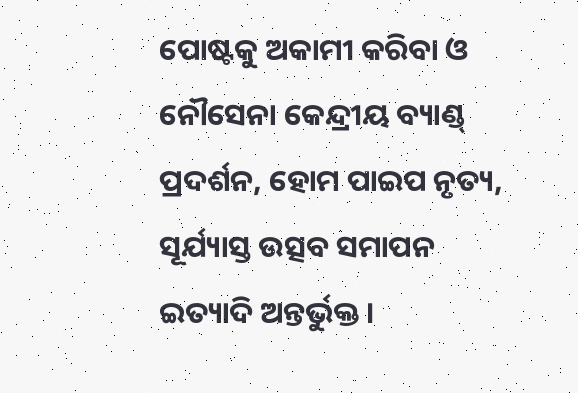ପୋଷ୍ଟକୁ ଅକାମୀ କରିବା ଓ ନୌସେନା କେନ୍ଦ୍ରୀୟ ବ୍ୟାଣ୍ଡ୍ ପ୍ରଦର୍ଶନ, ହୋମ ପାଇପ ନୃତ୍ୟ, ସୂର୍ଯ୍ୟାସ୍ତ ଉତ୍ସବ ସମାପନ ଇତ୍ୟାଦି ଅନ୍ତର୍ଭୁକ୍ତ ।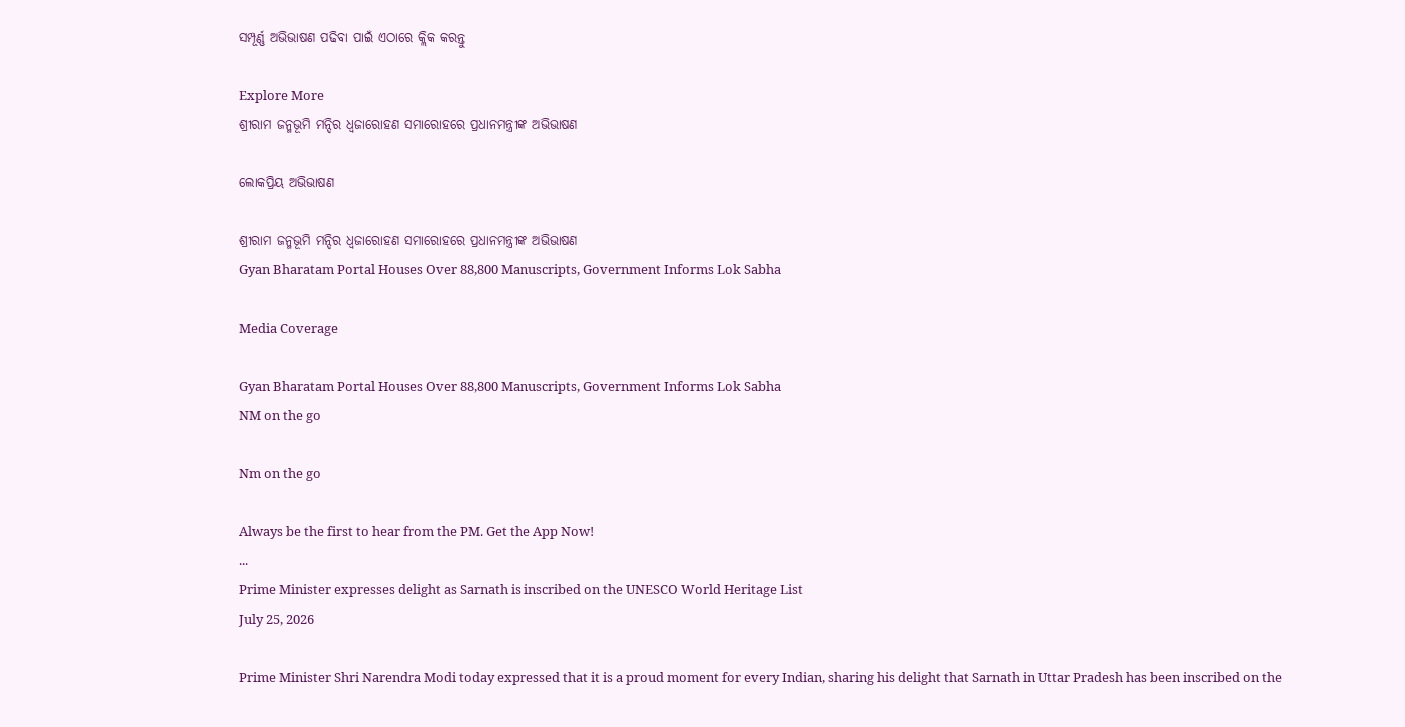ସମ୍ପୂର୍ଣ୍ଣ ଅଭିଭାଷଣ ପଢିବା ପାଇଁ ଏଠାରେ କ୍ଲିକ କରନ୍ତୁ

Explore More
ଶ୍ରୀରାମ ଜନ୍ମଭୂମି ମନ୍ଦିର ଧ୍ଵଜାରୋହଣ ସମାରୋହରେ ପ୍ରଧାନମନ୍ତ୍ରୀଙ୍କ ଅଭିଭାଷଣ

ଲୋକପ୍ରିୟ ଅଭିଭାଷଣ

ଶ୍ରୀରାମ ଜନ୍ମଭୂମି ମନ୍ଦିର ଧ୍ଵଜାରୋହଣ ସମାରୋହରେ ପ୍ରଧାନମନ୍ତ୍ରୀଙ୍କ ଅଭିଭାଷଣ
Gyan Bharatam Portal Houses Over 88,800 Manuscripts, Government Informs Lok Sabha

Media Coverage

Gyan Bharatam Portal Houses Over 88,800 Manuscripts, Government Informs Lok Sabha
NM on the go

Nm on the go

Always be the first to hear from the PM. Get the App Now!
...
Prime Minister expresses delight as Sarnath is inscribed on the UNESCO World Heritage List
July 25, 2026

Prime Minister Shri Narendra Modi today expressed that it is a proud moment for every Indian, sharing his delight that Sarnath in Uttar Pradesh has been inscribed on the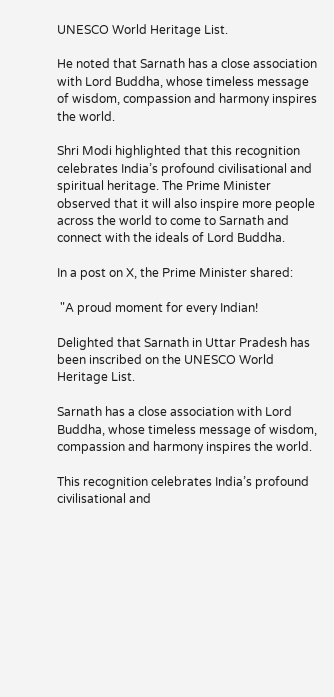UNESCO World Heritage List.

He noted that Sarnath has a close association with Lord Buddha, whose timeless message of wisdom, compassion and harmony inspires the world.

Shri Modi highlighted that this recognition celebrates India’s profound civilisational and spiritual heritage. The Prime Minister observed that it will also inspire more people across the world to come to Sarnath and connect with the ideals of Lord Buddha.

In a post on X, the Prime Minister shared:

 "A proud moment for every Indian!

Delighted that Sarnath in Uttar Pradesh has been inscribed on the UNESCO World Heritage List.

Sarnath has a close association with Lord Buddha, whose timeless message of wisdom, compassion and harmony inspires the world.

This recognition celebrates India’s profound civilisational and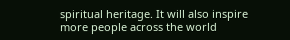spiritual heritage. It will also inspire more people across the world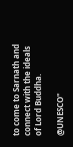to come to Sarnath and connect with the ideals of Lord Buddha.

@UNESCO"